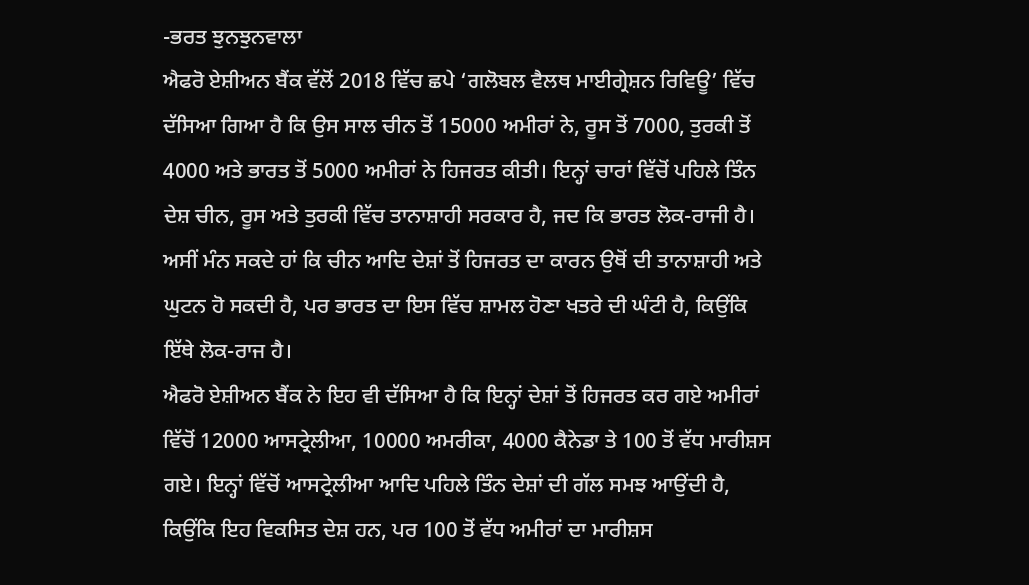-ਭਰਤ ਝੁਨਝੁਨਵਾਲਾ
ਐਫਰੋ ਏਸ਼ੀਅਨ ਬੈਂਕ ਵੱਲੋਂ 2018 ਵਿੱਚ ਛਪੇ ‘ਗਲੋਬਲ ਵੈਲਥ ਮਾਈਗ੍ਰੇਸ਼ਨ ਰਿਵਿਊ’ ਵਿੱਚ ਦੱਸਿਆ ਗਿਆ ਹੈ ਕਿ ਉਸ ਸਾਲ ਚੀਨ ਤੋਂ 15000 ਅਮੀਰਾਂ ਨੇ, ਰੂਸ ਤੋਂ 7000, ਤੁਰਕੀ ਤੋਂ 4000 ਅਤੇ ਭਾਰਤ ਤੋਂ 5000 ਅਮੀਰਾਂ ਨੇ ਹਿਜਰਤ ਕੀਤੀ। ਇਨ੍ਹਾਂ ਚਾਰਾਂ ਵਿੱਚੋਂ ਪਹਿਲੇ ਤਿੰਨ ਦੇਸ਼ ਚੀਨ, ਰੂਸ ਅਤੇ ਤੁਰਕੀ ਵਿੱਚ ਤਾਨਾਸ਼ਾਹੀ ਸਰਕਾਰ ਹੈ, ਜਦ ਕਿ ਭਾਰਤ ਲੋਕ-ਰਾਜੀ ਹੈ। ਅਸੀਂ ਮੰਨ ਸਕਦੇ ਹਾਂ ਕਿ ਚੀਨ ਆਦਿ ਦੇਸ਼ਾਂ ਤੋਂ ਹਿਜਰਤ ਦਾ ਕਾਰਨ ਉਥੋਂ ਦੀ ਤਾਨਾਸ਼ਾਹੀ ਅਤੇ ਘੁਟਨ ਹੋ ਸਕਦੀ ਹੈ, ਪਰ ਭਾਰਤ ਦਾ ਇਸ ਵਿੱਚ ਸ਼ਾਮਲ ਹੋਣਾ ਖਤਰੇ ਦੀ ਘੰਟੀ ਹੈ, ਕਿਉਂਕਿ ਇੱਥੇ ਲੋਕ-ਰਾਜ ਹੈ।
ਐਫਰੋ ਏਸ਼ੀਅਨ ਬੈਂਕ ਨੇ ਇਹ ਵੀ ਦੱਸਿਆ ਹੈ ਕਿ ਇਨ੍ਹਾਂ ਦੇਸ਼ਾਂ ਤੋਂ ਹਿਜਰਤ ਕਰ ਗਏ ਅਮੀਰਾਂ ਵਿੱਚੋਂ 12000 ਆਸਟ੍ਰੇਲੀਆ, 10000 ਅਮਰੀਕਾ, 4000 ਕੈਨੇਡਾ ਤੇ 100 ਤੋਂ ਵੱਧ ਮਾਰੀਸ਼ਸ ਗਏ। ਇਨ੍ਹਾਂ ਵਿੱਚੋਂ ਆਸਟ੍ਰੇਲੀਆ ਆਦਿ ਪਹਿਲੇ ਤਿੰਨ ਦੇਸ਼ਾਂ ਦੀ ਗੱਲ ਸਮਝ ਆਉਂਦੀ ਹੈ, ਕਿਉਂਕਿ ਇਹ ਵਿਕਸਿਤ ਦੇਸ਼ ਹਨ, ਪਰ 100 ਤੋਂ ਵੱਧ ਅਮੀਰਾਂ ਦਾ ਮਾਰੀਸ਼ਸ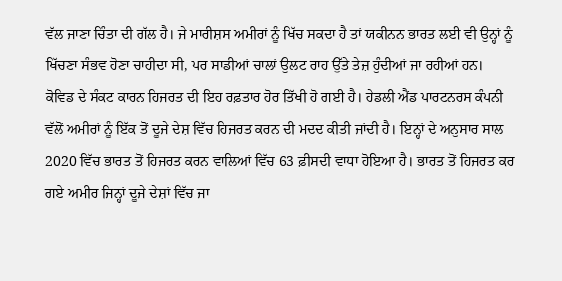ਵੱਲ ਜਾਣਾ ਚਿੰਤਾ ਦੀ ਗੱਲ ਹੈ। ਜੇ ਮਾਰੀਸ਼ਸ ਅਮੀਰਾਂ ਨੂੰ ਖਿੱਚ ਸਕਦਾ ਹੈ ਤਾਂ ਯਕੀਨਨ ਭਾਰਤ ਲਈ ਵੀ ਉਨ੍ਹਾਂ ਨੂੰ ਖਿੱਚਣਾ ਸੰਭਵ ਹੋਣਾ ਚਾਹੀਦਾ ਸੀ, ਪਰ ਸਾਡੀਆਂ ਚਾਲਾਂ ਉਲਟ ਰਾਹ ਉੱਤੇ ਤੇਜ਼ ਹੁੰਦੀਆਂ ਜਾ ਰਹੀਆਂ ਹਨ।
ਕੋਵਿਡ ਦੇ ਸੰਕਟ ਕਾਰਨ ਹਿਜਰਤ ਦੀ ਇਹ ਰਫ਼ਤਾਰ ਹੋਰ ਤਿੱਖੀ ਹੋ ਗਈ ਹੈ। ਹੇਡਲੀ ਐਂਡ ਪਾਰਟਨਰਸ ਕੰਪਨੀ ਵੱਲੋਂ ਅਮੀਰਾਂ ਨੂੰ ਇੱਕ ਤੋਂ ਦੂਜੇ ਦੇਸ਼ ਵਿੱਚ ਹਿਜਰਤ ਕਰਨ ਦੀ ਮਦਦ ਕੀਤੀ ਜਾਂਦੀ ਹੈ। ਇਨ੍ਹਾਂ ਦੇ ਅਨੁਸਾਰ ਸਾਲ 2020 ਵਿੱਚ ਭਾਰਤ ਤੋਂ ਹਿਜਰਤ ਕਰਨ ਵਾਲਿਆਂ ਵਿੱਚ 63 ਫ਼ੀਸਦੀ ਵਾਧਾ ਹੋਇਆ ਹੈ। ਭਾਰਤ ਤੋਂ ਹਿਜਰਤ ਕਰ ਗਏ ਅਮੀਰ ਜਿਨ੍ਹਾਂ ਦੂਜੇ ਦੇਸ਼ਾਂ ਵਿੱਚ ਜਾ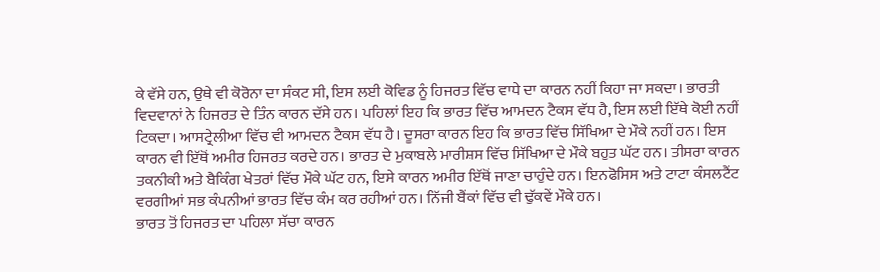ਕੇ ਵੱਸੇ ਹਨ, ਉਥੇ ਵੀ ਕੋਰੋਨਾ ਦਾ ਸੰਕਟ ਸੀ, ਇਸ ਲਈ ਕੋਵਿਡ ਨੂੰ ਹਿਜਰਤ ਵਿੱਚ ਵਾਧੇ ਦਾ ਕਾਰਨ ਨਹੀਂ ਕਿਹਾ ਜਾ ਸਕਦਾ। ਭਾਰਤੀ ਵਿਦਵਾਨਾਂ ਨੇ ਹਿਜਰਤ ਦੇ ਤਿੰਨ ਕਾਰਨ ਦੱਸੇ ਹਨ। ਪਹਿਲਾਂ ਇਹ ਕਿ ਭਾਰਤ ਵਿੱਚ ਆਮਦਨ ਟੈਕਸ ਵੱਧ ਹੈ, ਇਸ ਲਈ ਇੱਥੇ ਕੋਈ ਨਹੀਂ ਟਿਕਦਾ। ਆਸਟ੍ਰੇਲੀਆ ਵਿੱਚ ਵੀ ਆਮਦਨ ਟੈਕਸ ਵੱਧ ਹੈ। ਦੂਸਰਾ ਕਾਰਨ ਇਹ ਕਿ ਭਾਰਤ ਵਿੱਚ ਸਿੱਖਿਆ ਦੇ ਮੌਕੇ ਨਹੀਂ ਹਨ। ਇਸ ਕਾਰਨ ਵੀ ਇੱਥੋਂ ਅਮੀਰ ਹਿਜਰਤ ਕਰਦੇ ਹਨ। ਭਾਰਤ ਦੇ ਮੁਕਾਬਲੇ ਮਾਰੀਸ਼ਸ ਵਿੱਚ ਸਿੱਖਿਆ ਦੇ ਮੌਕੇ ਬਹੁਤ ਘੱਟ ਹਨ। ਤੀਸਰਾ ਕਾਰਨ ਤਕਨੀਕੀ ਅਤੇ ਬੈਕਿੰਗ ਖੇਤਰਾਂ ਵਿੱਚ ਮੌਕੇ ਘੱਟ ਹਨ, ਇਸੇ ਕਾਰਨ ਅਮੀਰ ਇੱਥੋਂ ਜਾਣਾ ਚਾਹੁੰਦੇ ਹਨ। ਇਨਫੋਸਿਸ ਅਤੇ ਟਾਟਾ ਕੰਸਲਟੈਂਟ ਵਰਗੀਆਂ ਸਭ ਕੰਪਨੀਆਂ ਭਾਰਤ ਵਿੱਚ ਕੰਮ ਕਰ ਰਹੀਆਂ ਹਨ। ਨਿੱਜੀ ਬੈਂਕਾਂ ਵਿੱਚ ਵੀ ਢੁੱਕਵੇਂ ਮੌਕੇ ਹਨ।
ਭਾਰਤ ਤੋਂ ਹਿਜਰਤ ਦਾ ਪਹਿਲਾ ਸੱਚਾ ਕਾਰਨ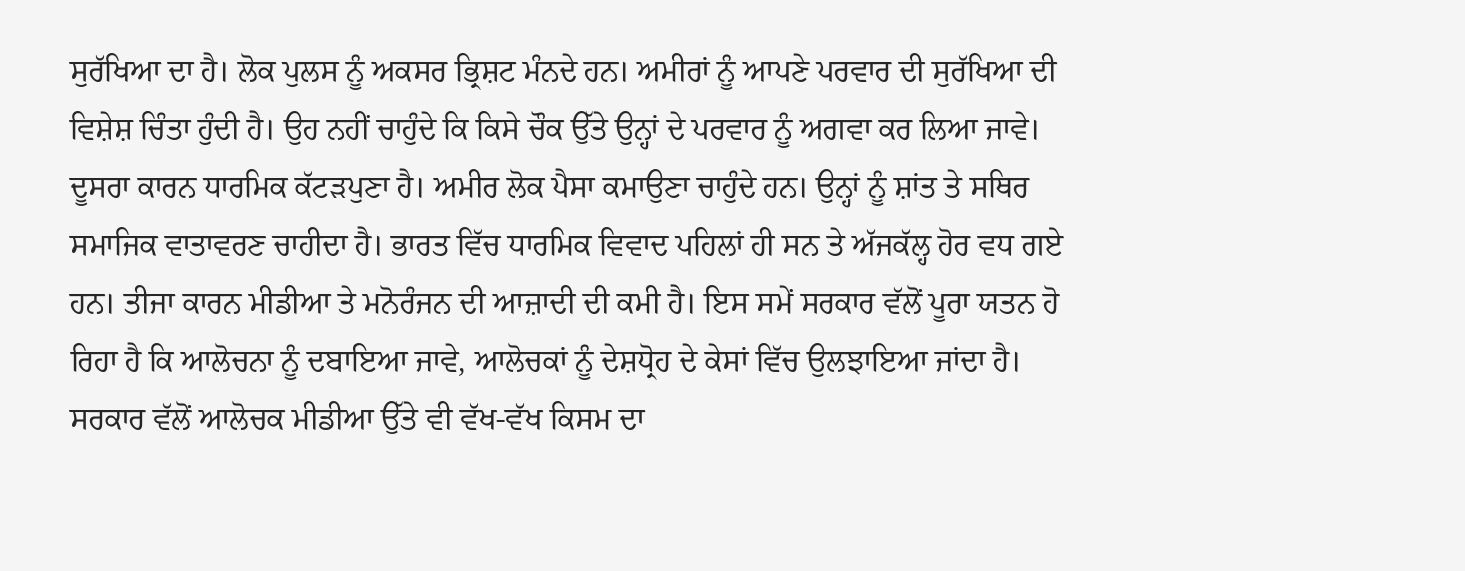ਸੁਰੱਖਿਆ ਦਾ ਹੈ। ਲੋਕ ਪੁਲਸ ਨੂੰ ਅਕਸਰ ਭ੍ਰਿਸ਼ਟ ਮੰਨਦੇ ਹਨ। ਅਮੀਰਾਂ ਨੂੰ ਆਪਣੇ ਪਰਵਾਰ ਦੀ ਸੁਰੱਖਿਆ ਦੀ ਵਿਸ਼ੇਸ਼ ਚਿੰਤਾ ਹੁੰਦੀ ਹੈ। ਉਹ ਨਹੀਂ ਚਾਹੁੰਦੇ ਕਿ ਕਿਸੇ ਚੌਕ ਉੱਤੇ ਉਨ੍ਹਾਂ ਦੇ ਪਰਵਾਰ ਨੂੰ ਅਗਵਾ ਕਰ ਲਿਆ ਜਾਵੇ। ਦੂਸਰਾ ਕਾਰਨ ਧਾਰਮਿਕ ਕੱਟੜਪੁਣਾ ਹੈ। ਅਮੀਰ ਲੋਕ ਪੈਸਾ ਕਮਾਉਣਾ ਚਾਹੁੰਦੇ ਹਨ। ਉਨ੍ਹਾਂ ਨੂੰ ਸ਼ਾਂਤ ਤੇ ਸਥਿਰ ਸਮਾਜਿਕ ਵਾਤਾਵਰਣ ਚਾਹੀਦਾ ਹੈ। ਭਾਰਤ ਵਿੱਚ ਧਾਰਮਿਕ ਵਿਵਾਦ ਪਹਿਲਾਂ ਹੀ ਸਨ ਤੇ ਅੱਜਕੱਲ੍ਹ ਹੋਰ ਵਧ ਗਏ ਹਨ। ਤੀਜਾ ਕਾਰਨ ਮੀਡੀਆ ਤੇ ਮਨੋਰੰਜਨ ਦੀ ਆਜ਼ਾਦੀ ਦੀ ਕਮੀ ਹੈ। ਇਸ ਸਮੇਂ ਸਰਕਾਰ ਵੱਲੋਂ ਪੂਰਾ ਯਤਨ ਹੋ ਰਿਹਾ ਹੈ ਕਿ ਆਲੋਚਨਾ ਨੂੰ ਦਬਾਇਆ ਜਾਵੇ, ਆਲੋਚਕਾਂ ਨੂੰ ਦੇਸ਼ਧ੍ਰੋਹ ਦੇ ਕੇਸਾਂ ਵਿੱਚ ਉਲਝਾਇਆ ਜਾਂਦਾ ਹੈ। ਸਰਕਾਰ ਵੱਲੋਂ ਆਲੋਚਕ ਮੀਡੀਆ ਉੱਤੇ ਵੀ ਵੱਖ-ਵੱਖ ਕਿਸਮ ਦਾ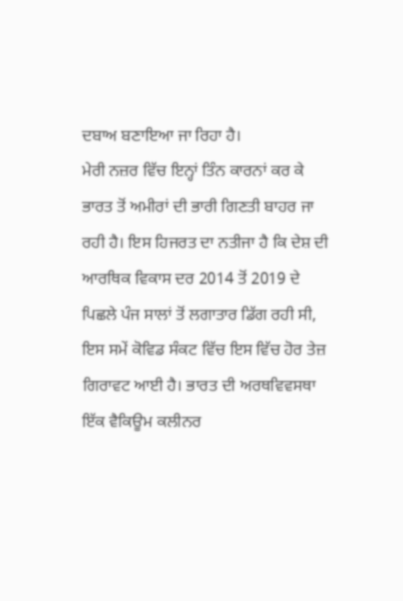ਦਬਾਅ ਬਣਾਇਆ ਜਾ ਰਿਹਾ ਹੈ।
ਮੇਰੀ ਨਜ਼ਰ ਵਿੱਚ ਇਨ੍ਹਾਂ ਤਿੰਨ ਕਾਰਨਾਂ ਕਰ ਕੇ ਭਾਰਤ ਤੋਂ ਅਮੀਰਾਂ ਦੀ ਭਾਰੀ ਗਿਣਤੀ ਬਾਹਰ ਜਾ ਰਹੀ ਹੈ। ਇਸ ਹਿਜਰਤ ਦਾ ਨਤੀਜਾ ਹੈ ਕਿ ਦੇਸ਼ ਦੀ ਆਰਥਿਕ ਵਿਕਾਸ ਦਰ 2014 ਤੋਂ 2019 ਦੇ ਪਿਛਲੇ ਪੰਜ ਸਾਲਾਂ ਤੋਂ ਲਗਾਤਾਰ ਡਿੱਗ ਰਹੀ ਸੀ, ਇਸ ਸਮੇਂ ਕੋਵਿਡ ਸੰਕਟ ਵਿੱਚ ਇਸ ਵਿੱਚ ਹੋਰ ਤੇਜ਼ ਗਿਰਾਵਟ ਆਈ ਹੈ। ਭਾਰਤ ਦੀ ਅਰਥਵਿਵਸਥਾ ਇੱਕ ਵੈਕਿਊਮ ਕਲੀਨਰ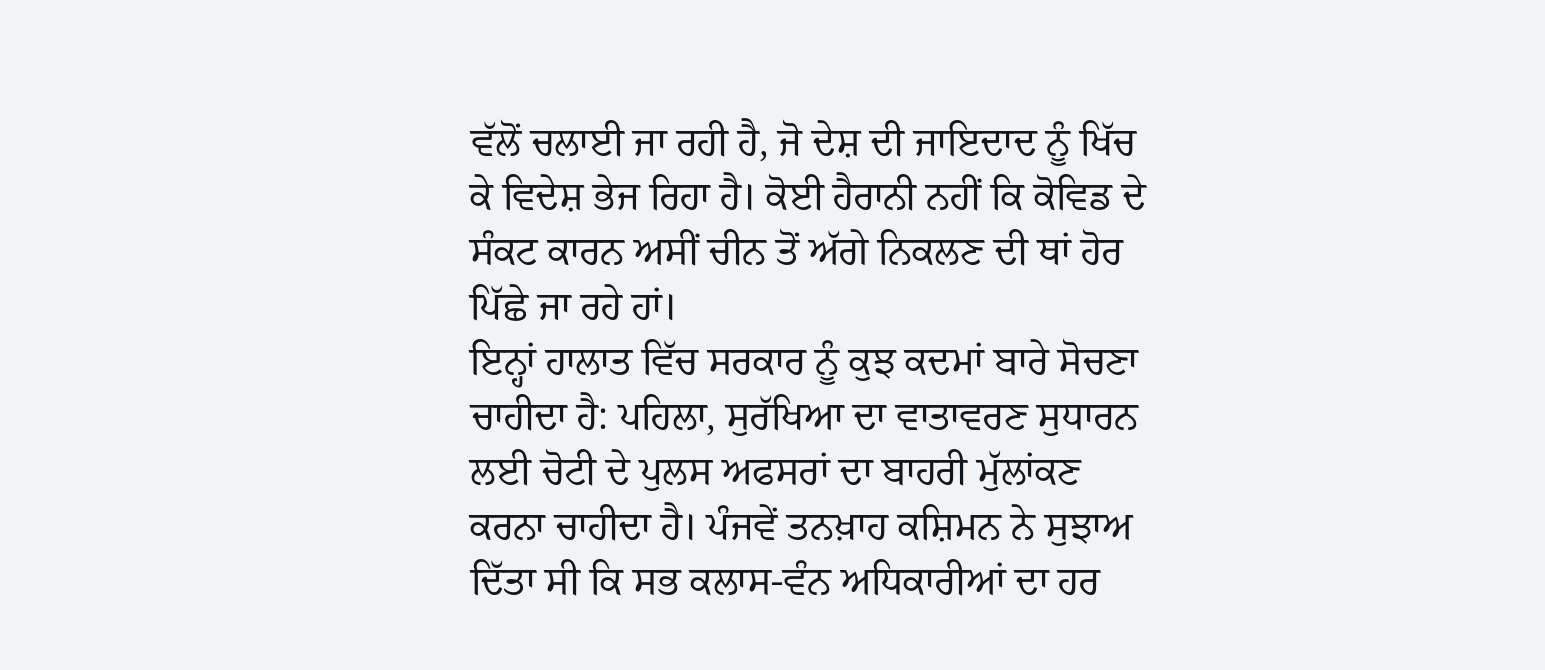ਵੱਲੋਂ ਚਲਾਈ ਜਾ ਰਹੀ ਹੈ, ਜੋ ਦੇਸ਼ ਦੀ ਜਾਇਦਾਦ ਨੂੰ ਖਿੱਚ ਕੇ ਵਿਦੇਸ਼ ਭੇਜ ਰਿਹਾ ਹੈ। ਕੋਈ ਹੈਰਾਨੀ ਨਹੀਂ ਕਿ ਕੋਵਿਡ ਦੇ ਸੰਕਟ ਕਾਰਨ ਅਸੀਂ ਚੀਨ ਤੋਂ ਅੱਗੇ ਨਿਕਲਣ ਦੀ ਥਾਂ ਹੋਰ ਪਿੱਛੇ ਜਾ ਰਹੇ ਹਾਂ।
ਇਨ੍ਹਾਂ ਹਾਲਾਤ ਵਿੱਚ ਸਰਕਾਰ ਨੂੰ ਕੁਝ ਕਦਮਾਂ ਬਾਰੇ ਸੋਚਣਾ ਚਾਹੀਦਾ ਹੈ: ਪਹਿਲਾ, ਸੁਰੱਖਿਆ ਦਾ ਵਾਤਾਵਰਣ ਸੁਧਾਰਨ ਲਈ ਚੋਟੀ ਦੇ ਪੁਲਸ ਅਫਸਰਾਂ ਦਾ ਬਾਹਰੀ ਮੁੱਲਾਂਕਣ ਕਰਨਾ ਚਾਹੀਦਾ ਹੈ। ਪੰਜਵੇਂ ਤਨਖ਼ਾਹ ਕਸ਼ਿਮਨ ਨੇ ਸੁਝਾਅ ਦਿੱਤਾ ਸੀ ਕਿ ਸਭ ਕਲਾਸ-ਵੰਨ ਅਧਿਕਾਰੀਆਂ ਦਾ ਹਰ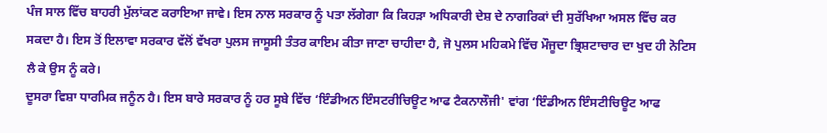ਪੰਜ ਸਾਲ ਵਿੱਚ ਬਾਹਰੀ ਮੁੱਲਾਂਕਣ ਕਰਾਇਆ ਜਾਵੇ। ਇਸ ਨਾਲ ਸਰਕਾਰ ਨੂੰ ਪਤਾ ਲੱਗੇਗਾ ਕਿ ਕਿਹੜਾ ਅਧਿਕਾਰੀ ਦੇਸ਼ ਦੇ ਨਾਗਰਿਕਾਂ ਦੀ ਸੁਰੱਖਿਆ ਅਸਲ ਵਿੱਚ ਕਰ ਸਕਦਾ ਹੈ। ਇਸ ਤੋਂ ਇਲਾਵਾ ਸਰਕਾਰ ਵੱਲੋਂ ਵੱਖਰਾ ਪੁਲਸ ਜਾਸੂਸੀ ਤੰਤਰ ਕਾਇਮ ਕੀਤਾ ਜਾਣਾ ਚਾਹੀਦਾ ਹੈ, ਜੋ ਪੁਲਸ ਮਹਿਕਮੇ ਵਿੱਚ ਮੌਜੂਦਾ ਭ੍ਰਿਸ਼ਟਾਚਾਰ ਦਾ ਖੁਦ ਹੀ ਨੋਟਿਸ ਲੈ ਕੇ ਉਸ ਨੂੰ ਕਰੇ।
ਦੂਸਰਾ ਵਿਸ਼ਾ ਧਾਰਮਿਕ ਜਨੂੰਨ ਹੈ। ਇਸ ਬਾਰੇ ਸਰਕਾਰ ਨੂੰ ਹਰ ਸੂਬੇ ਵਿੱਚ ‘ਇੰਡੀਅਨ ਇੰਸਟਰੀਚਿਊਟ ਆਫ ਟੈਕਨਾਲੌਜੀ' ਵਾਂਗ ‘ਇੰਡੀਅਨ ਇੰਸਟੀਚਿਊਟ ਆਫ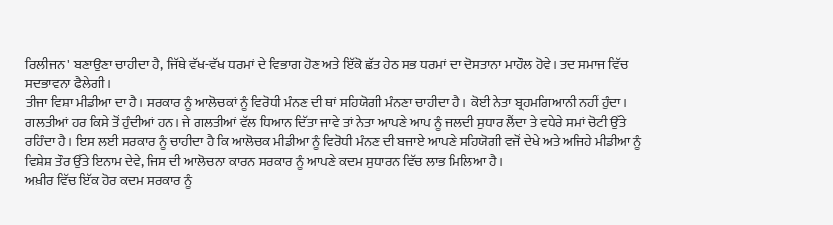ਰਿਲੀਜਨ' ਬਣਾਉਣਾ ਚਾਹੀਦਾ ਹੈ, ਜਿੱਥੇ ਵੱਖ-ਵੱਖ ਧਰਮਾਂ ਦੇ ਵਿਭਾਗ ਹੋਣ ਅਤੇ ਇੱਕੋ ਛੱਤ ਹੇਠ ਸਭ ਧਰਮਾਂ ਦਾ ਦੋਸਤਾਨਾ ਮਾਹੌਲ ਹੋਵੇ। ਤਦ ਸਮਾਜ ਵਿੱਚ ਸਦਭਾਵਨਾ ਫੈਲੇਗੀ।
ਤੀਜਾ ਵਿਸ਼ਾ ਮੀਡੀਆ ਦਾ ਹੈ। ਸਰਕਾਰ ਨੂੰ ਆਲੋਚਕਾਂ ਨੂੰ ਵਿਰੋਧੀ ਮੰਨਣ ਦੀ ਥਾਂ ਸਹਿਯੋਗੀ ਮੰਨਣਾ ਚਾਹੀਦਾ ਹੈ। ਕੋਈ ਨੇਤਾ ਬ੍ਰਹਮਗਿਆਨੀ ਨਹੀਂ ਹੁੰਦਾ। ਗਲਤੀਆਂ ਹਰ ਕਿਸੇ ਤੋਂ ਹੁੰਦੀਆਂ ਹਨ। ਜੇ ਗਲਤੀਆਂ ਵੱਲ ਧਿਆਨ ਦਿੱਤਾ ਜਾਵੇ ਤਾਂ ਨੇਤਾ ਆਪਣੇ ਆਪ ਨੂੰ ਜਲਦੀ ਸੁਧਾਰ ਲੈਂਦਾ ਤੇ ਵਧੇਰੇ ਸਮਾਂ ਚੋਟੀ ਉੱਤੇ ਰਹਿੰਦਾ ਹੈ। ਇਸ ਲਈ ਸਰਕਾਰ ਨੂੰ ਚਾਹੀਦਾ ਹੈ ਕਿ ਆਲੋਚਕ ਮੀਡੀਆ ਨੂੰ ਵਿਰੋਧੀ ਮੰਨਣ ਦੀ ਬਜਾਏ ਆਪਣੇ ਸਹਿਯੋਗੀ ਵਜੋਂ ਦੇਖੇ ਅਤੇ ਅਜਿਹੇ ਮੀਡੀਆ ਨੂੰ ਵਿਸ਼ੇਸ਼ ਤੌਰ ਉੱਤੇ ਇਨਾਮ ਦੇਵੇ, ਜਿਸ ਦੀ ਆਲੋਚਨਾ ਕਾਰਨ ਸਰਕਾਰ ਨੂੰ ਆਪਣੇ ਕਦਮ ਸੁਧਾਰਨ ਵਿੱਚ ਲਾਭ ਮਿਲਿਆ ਹੈ।
ਅਖ਼ੀਰ ਵਿੱਚ ਇੱਕ ਹੋਰ ਕਦਮ ਸਰਕਾਰ ਨੂੰ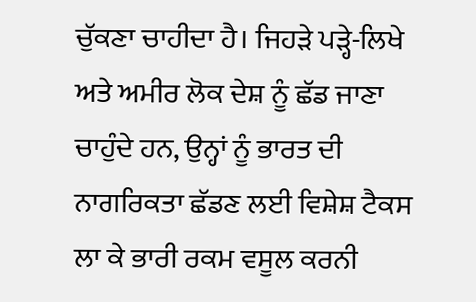ਚੁੱਕਣਾ ਚਾਹੀਦਾ ਹੈ। ਜਿਹੜੇ ਪੜ੍ਹੇ-ਲਿਖੇ ਅਤੇ ਅਮੀਰ ਲੋਕ ਦੇਸ਼ ਨੂੰ ਛੱਡ ਜਾਣਾ ਚਾਹੁੰਦੇ ਹਨ, ਉਨ੍ਹਾਂ ਨੂੰ ਭਾਰਤ ਦੀ ਨਾਗਰਿਕਤਾ ਛੱਡਣ ਲਈ ਵਿਸ਼ੇਸ਼ ਟੈਕਸ ਲਾ ਕੇ ਭਾਰੀ ਰਕਮ ਵਸੂਲ ਕਰਨੀ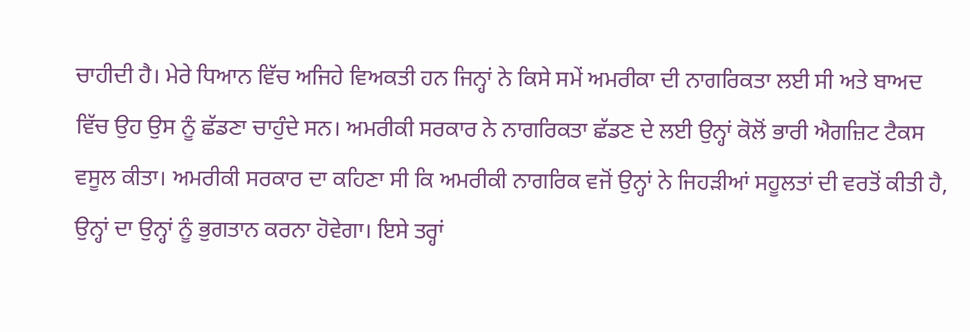ਚਾਹੀਦੀ ਹੈ। ਮੇਰੇ ਧਿਆਨ ਵਿੱਚ ਅਜਿਹੇ ਵਿਅਕਤੀ ਹਨ ਜਿਨ੍ਹਾਂ ਨੇ ਕਿਸੇ ਸਮੇਂ ਅਮਰੀਕਾ ਦੀ ਨਾਗਰਿਕਤਾ ਲਈ ਸੀ ਅਤੇ ਬਾਅਦ ਵਿੱਚ ਉਹ ਉਸ ਨੂੰ ਛੱਡਣਾ ਚਾਹੁੰਦੇ ਸਨ। ਅਮਰੀਕੀ ਸਰਕਾਰ ਨੇ ਨਾਗਰਿਕਤਾ ਛੱਡਣ ਦੇ ਲਈ ਉਨ੍ਹਾਂ ਕੋਲੋਂ ਭਾਰੀ ਐਗਜ਼ਿਟ ਟੈਕਸ ਵਸੂਲ ਕੀਤਾ। ਅਮਰੀਕੀ ਸਰਕਾਰ ਦਾ ਕਹਿਣਾ ਸੀ ਕਿ ਅਮਰੀਕੀ ਨਾਗਰਿਕ ਵਜੋਂ ਉਨ੍ਹਾਂ ਨੇ ਜਿਹੜੀਆਂ ਸਹੂਲਤਾਂ ਦੀ ਵਰਤੋਂ ਕੀਤੀ ਹੈ, ਉਨ੍ਹਾਂ ਦਾ ਉਨ੍ਹਾਂ ਨੂੰ ਭੁਗਤਾਨ ਕਰਨਾ ਹੋਵੇਗਾ। ਇਸੇ ਤਰ੍ਹਾਂ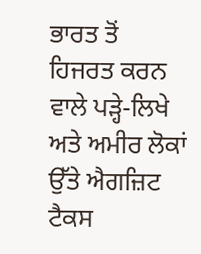ਭਾਰਤ ਤੋਂ ਹਿਜਰਤ ਕਰਨ ਵਾਲੇ ਪੜ੍ਹੇ-ਲਿਖੇ ਅਤੇ ਅਮੀਰ ਲੋਕਾਂ ਉੱਤੇ ਐਗਜ਼ਿਟ ਟੈਕਸ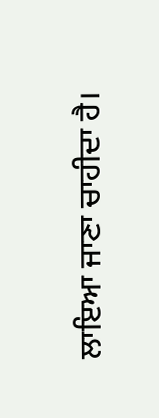ਲਾਇਆ ਜਾਣਾ ਚਾਹੀਦਾ ਹੈ।